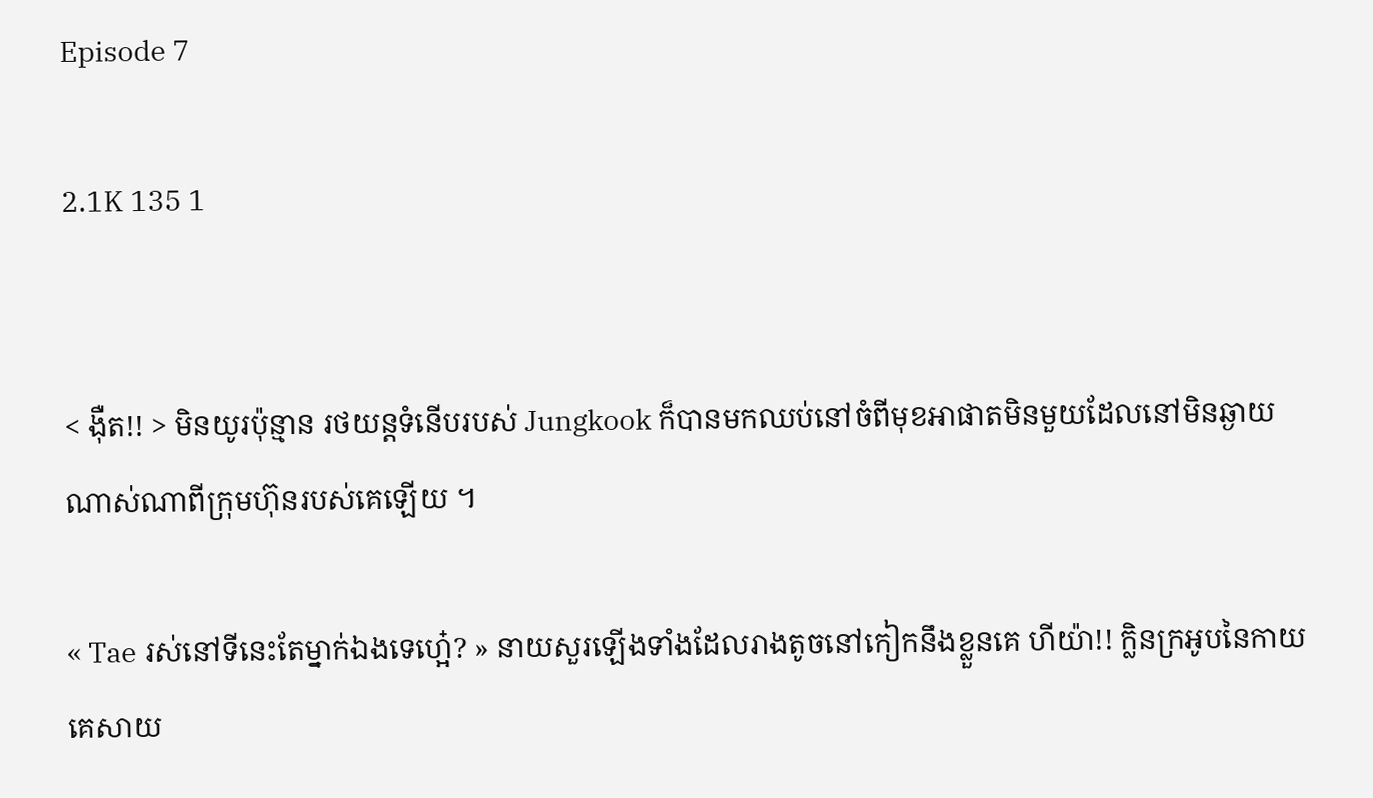Episode 7

2.1K 135 1


< ង៉ឺត!! > មិនយូរប៉ុន្មាន រថយន្តទំនើបរបស់ Jungkook ក៏បានមកឈប់នៅចំពីមុខអាផាតមិនមួយដែលនៅមិនឆ្ងាយណាស់ណាពីក្រុមហ៊ុនរបស់គេឡើយ ។

« Tae រស់នៅទីនេះតែម្នាក់ឯងទេហ្អេ៎? » នាយសួរឡើងទាំងដែលរាងតូចនៅកៀកនឹងខ្លួនគេ ហីយ៉ា!! ក្លិនក្រអូបនៃកាយគេសាយ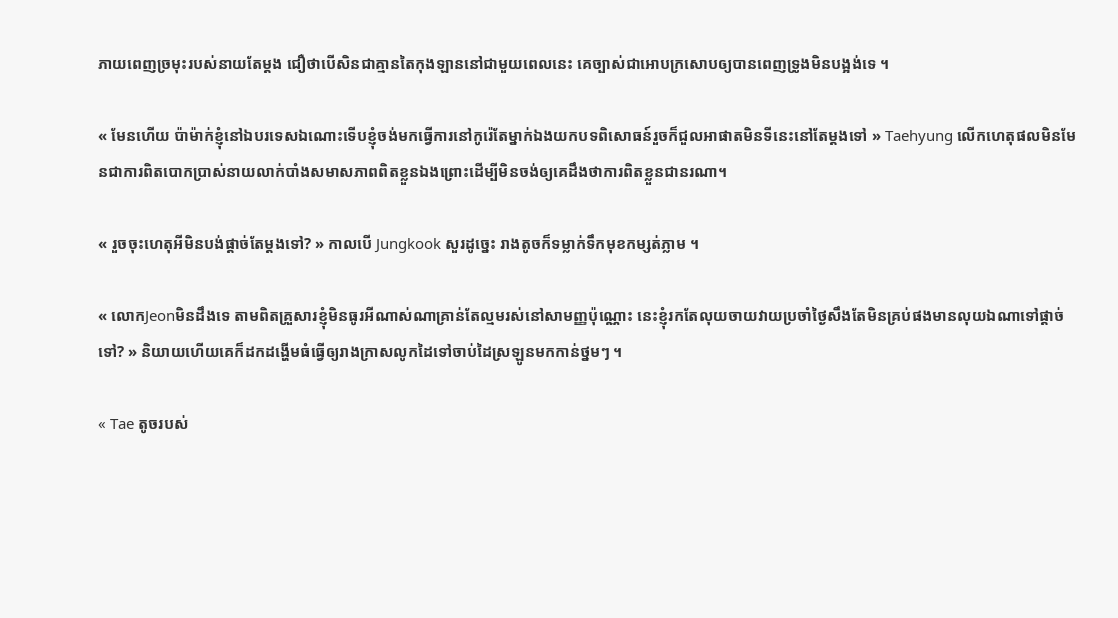ភាយពេញច្រមុះរបស់នាយតែម្ដង ជឿថាបើសិនជាគ្មានតៃកុងឡាននៅជាមួយពេលនេះ គេច្បាស់ជាអោបក្រសោបឲ្យបានពេញទ្រូងមិនបង្អង់ទេ ។

« មែនហើយ ប៉ាម៉ាក់ខ្ញុំនៅឯបរទេសឯណោះទើបខ្ញុំចង់មកធ្វើការនៅកូរ៉េតែម្នាក់ឯងយកបទពិសោធន៍រួចក៏ជួលអាផាតមិនទីនេះនៅតែម្ដងទៅ » Taehyung លើកហេតុផលមិនមែនជាការពិតបោកប្រាស់នាយលាក់បាំងសមាសភាពពិតខ្លួនឯងព្រោះដើម្បីមិនចង់ឲ្យគេដឹងថាការពិតខ្លួនជានរណា។

« រួចចុះហេតុអីមិនបង់ផ្ដាច់តែម្ដងទៅ? » កាលបើ Jungkook សួរដូច្នេះ រាងតូចក៏ទម្លាក់ទឹកមុខកម្សត់ភ្លាម ។

« លោកJeonមិនដឹងទេ តាមពិតគ្រួសារខ្ញុំមិនធូរអីណាស់ណាគ្រាន់តែល្មមរស់នៅសាមញ្ញប៉ុណ្ណោះ នេះខ្ញុំរកតែលុយចាយវាយប្រចាំថ្ងៃសឹងតែមិនគ្រប់ផងមានលុយឯណាទៅផ្ដាច់ទៅ? » និយាយហើយគេក៏ដកដង្ហើមធំធ្វើឲ្យរាងក្រាសលូកដៃទៅចាប់ដៃស្រឡូនមកកាន់ថ្នមៗ ។

« Tae តូចរបស់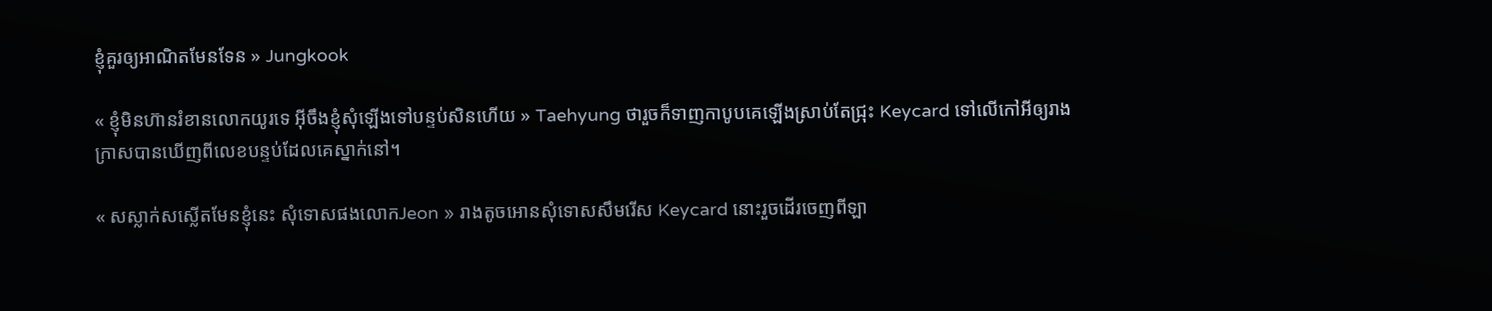ខ្ញុំគួរឲ្យអាណិតមែនទែន » Jungkook

« ខ្ញុំមិនហ៊ានរំខានលោកយូរទេ អ៊ីចឹងខ្ញុំសុំឡើងទៅបន្ទប់សិនហើយ » Taehyung ថារួចក៏ទាញកាបូបគេឡើងស្រាប់តែជ្រុះ Keycard ទៅលើកៅអីឲ្យរាងក្រាសបានឃើញពីលេខបន្ទប់ដែលគេស្នាក់នៅ។

« សស្លាក់សស្លើតមែនខ្ញុំនេះ សុំទោសផងលោកJeon » រាងតូចអោនសុំទោសសឹមរើស Keycard នោះរួចដើរចេញពីឡា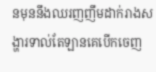នមុននឹងឈរញញឹមដាក់រាងសង្ហារទាល់តែឡានគេបើកចេញ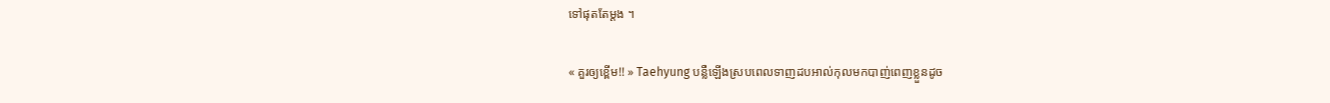ទៅផុតតែម្ដង ។

« គួរឲ្យខ្ពើម!! » Taehyung បន្លឺឡើងស្របពេលទាញដបអាល់កុលមកបាញ់ពេញខ្លួនដូច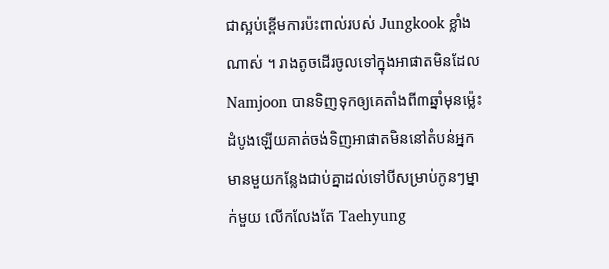ជាស្អប់ខ្ពើមការប៉ះពាល់របស់ Jungkook ខ្លាំងណាស់ ។ រាងតូចដើរចូលទៅក្នុងអាផាតមិនដែល Namjoon បានទិញទុកឲ្យគេតាំងពី៣ឆ្នាំមុនម្ល៉េះ ដំបូងឡើយគាត់ចង់ទិញអាផាតមិននៅតំបន់អ្នកមានមួយកន្លែងជាប់គ្នាដល់ទៅបីសម្រាប់កូនៗម្នាក់មួយ លើកលែងតែ Taehyung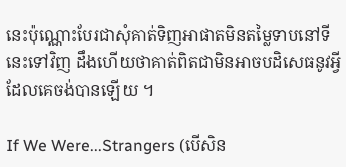នេះប៉ុណ្ណោះបែរជាសុំគាត់ទិញអាផាតមិនតម្លៃទាបនៅទីនេះទៅវិញ ដឹងហើយថាគាត់ពិតជាមិនអាចបដិសេធនូវអ្វីដែលគេចង់បានឡើយ ។

If We Were...Strangers (បើសិន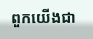ពួកយើងជា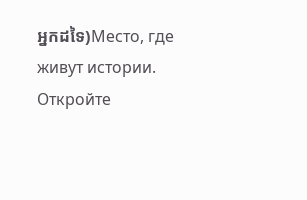អ្នកដទៃ)Место, где живут истории. Откройте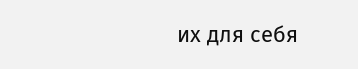их для себя